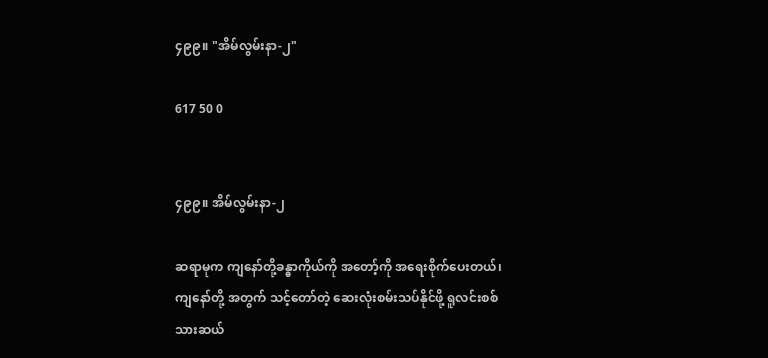၄၉၉။ "အိမ်လွမ်းနာ-၂"

617 50 0


၄၉၉။ အိမ်လွမ်းနာ-၂

ဆရာမုက ကျနော်တို့ခန္ဓာကိုယ်ကို အတော့်ကို အရေးစိုက်ပေးတယ်၊ ကျနော်တို့ အတွက် သင့်တော်တဲ့ ဆေးလုံးစမ်းသပ်နိုင်ဖို့ ရူလင်းစစ်သားဆယ်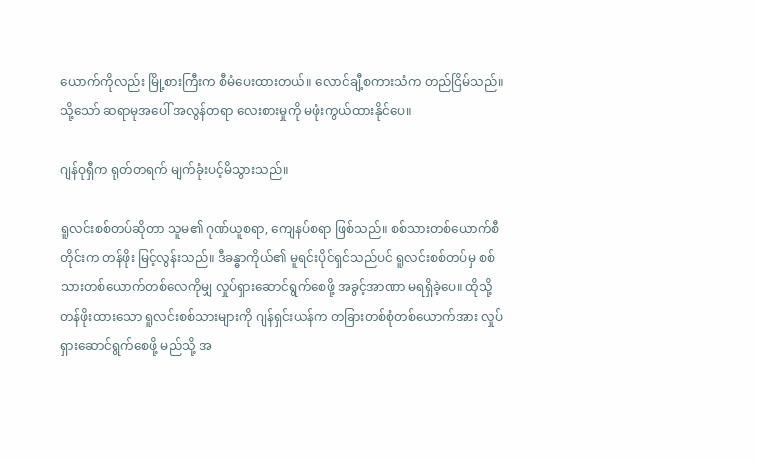ယောက်ကိုလည်း မြို့စားကြီးက စီမံပေးထားတယ်။ လောင်ချီ့စကားသံက တည်ငြိမ်သည်။ သို့သော် ဆရာမုအပေါ် အလွန်တရာ လေးစားမှုကို မဖုံးကွယ်ထားနိုင်ပေ။

ဂျန်ဝုရှီက ရုတ်တရက် မျက်ခုံးပင့်မိသွားသည်။

ရူလင်းစစ်တပ်ဆိုတာ သူမ၏ ဂုဏ်ယူစရာ, ကျေနပ်စရာ ဖြစ်သည်။ စစ်သားတစ်ယောက်စီတိုင်းက တန်ဖိုး မြင့်လွန်းသည်။ ဒီခန္ဓာကိုယ်၏ မူရင်းပိုင်ရှင်သည်ပင် ရူလင်းစစ်တပ်မှ စစ်သားတစ်ယောက်တစ်လေကိုမျှ လှုပ်ရှားဆောင်ရွက်စေဖို့ အခွင့်အာဏာ မရရှိခဲ့ပေ။ ထိုသို့ တန်ဖိုးထားသော ရူလင်းစစ်သားများကို ဂျန်ရှင်းယန်က တခြားတစ်စုံတစ်ယောက်အား လှုပ်ရှားဆောင်ရွက်စေဖို့ မည်သို့ အ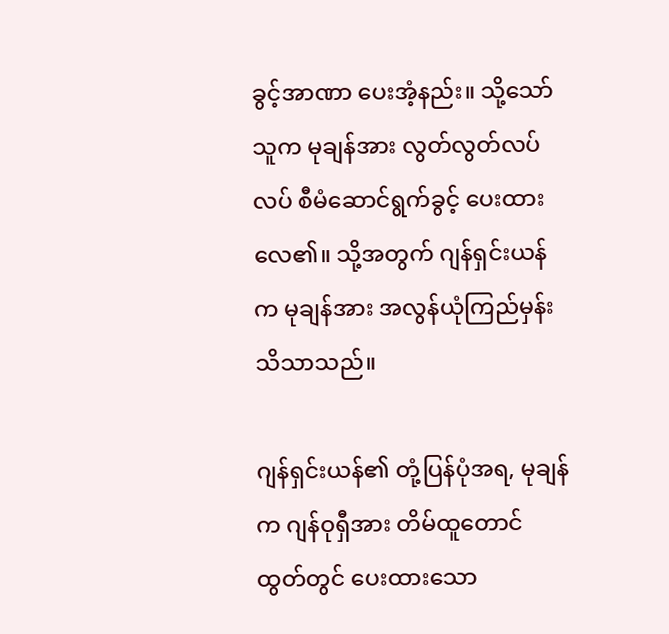ခွင့်အာဏာ ပေးအံ့နည်း။ သို့သော် သူက မုချန်အား လွတ်လွတ်လပ်လပ် စီမံဆောင်ရွက်ခွင့် ပေးထားလေ၏။ သို့အတွက် ဂျန်ရှင်းယန်က မုချန်အား အလွန်ယုံကြည်မှန်း သိသာသည်။

ဂျန်ရှင်းယန်၏ တုံ့ပြန်ပုံအရ, မုချန်က ဂျန်ဝုရှီအား တိမ်ထူတောင်ထွတ်တွင် ပေးထားသော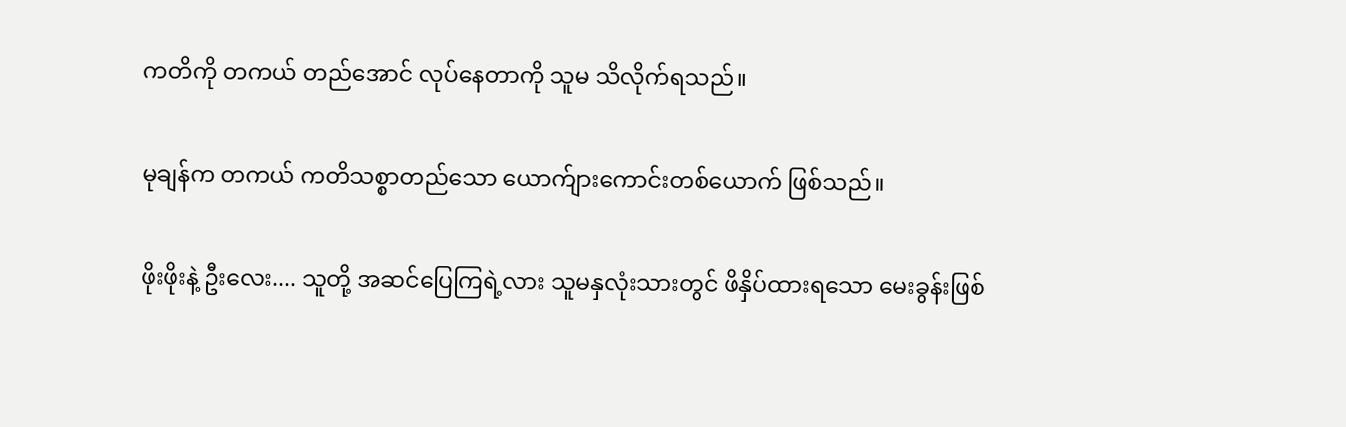ကတိကို တကယ် တည်အောင် လုပ်နေတာကို သူမ သိလိုက်ရသည်။

မုချန်က တကယ် ကတိသစ္စာတည်သော ယောက်ျားကောင်းတစ်ယောက် ဖြစ်သည်။

ဖိုးဖိုးနဲ့ ဦးလေး.... သူတို့ အဆင်ပြေကြရဲ့လား သူမနှလုံးသားတွင် ဖိနှိပ်ထားရသော မေးခွန်းဖြစ်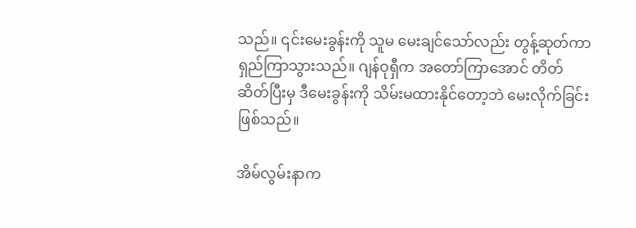သည်။ ၎င်းမေးခွန်းကို သူမ မေးချင်သော်လည်း တွန့်ဆုတ်ကာ ရှည်ကြာသွားသည်။ ဂျန်ဝုရှီက အတော်ကြာအောင် တိတ်ဆိတ်ပြီးမှ ဒီမေးခွန်းကို သိမ်းမထားနိုင်တော့ဘဲ မေးလိုက်ခြင်း ဖြစ်သည်။

အိမ်လွမ်းနာက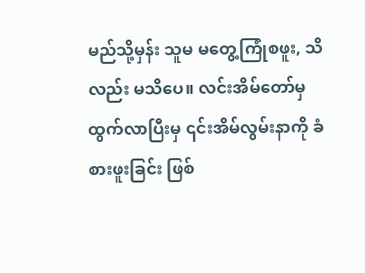မည်သို့မှန်း သူမ မတွေ့ကြုံစဖူး, သိလည်း မသိပေ။ လင်းအိမ်တော်မှ ထွက်လာပြီးမှ ၎င်းအိမ်လွမ်းနာကို ခံစားဖူးခြင်း ဖြစ်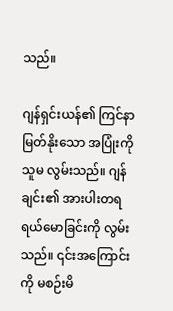သည်။

ဂျန်ရှင်းယန်၏ ကြင်နာမြတ်နိုးသော အပြုံးကို သူမ လွမ်းသည်။ ဂျန်ချင်း၏ အားပါးတရ ရယ်မောခြင်းကို လွမ်းသည်။ ၎င်းအကြောင်းကို မစဉ်းမိ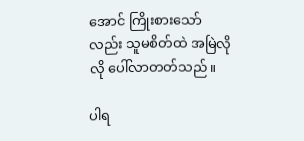အောင် ကြိုးစားသော်လည်း သူမစိတ်ထဲ အမြဲလိုလို ပေါ်လာတတ်သည်။

ပါရ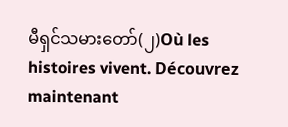မီရှင်သမားတော်(၂)Où les histoires vivent. Découvrez maintenant